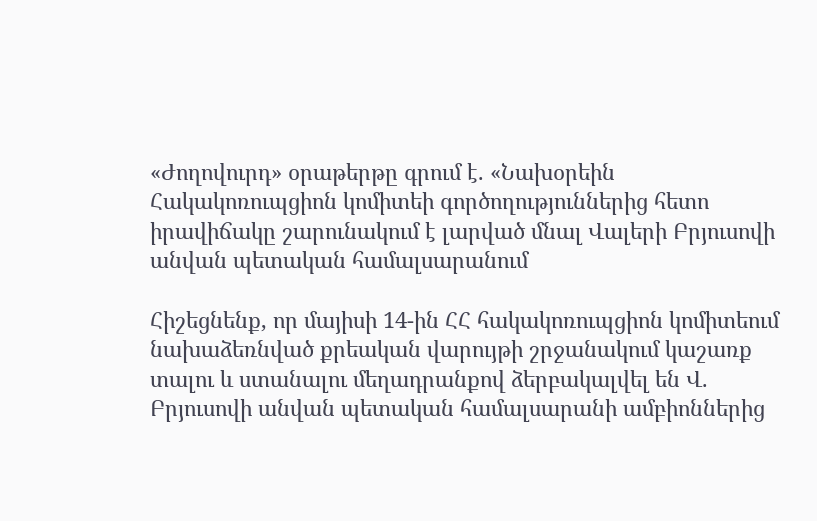«Ժողովուրդ» օրաթերթը գրում է. «Նախօրեին Հակակոռուպցիոն կոմիտեի գործողություններից հետո իրավիճակը շարունակում է լարված մնալ Վալերի Բրյուսովի անվան պետական համալսարանում

Հիշեցնենք, որ մայիսի 14-ին ՀՀ հակակոռուպցիոն կոմիտեում նախաձեռնված քրեական վարույթի շրջանակում կաշառք տալու և ստանալու մեղադրանքով ձերբակալվել են Վ. Բրյուսովի անվան պետական համալսարանի ամբիոններից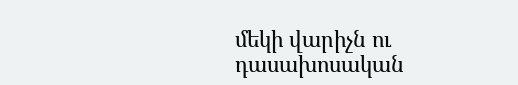մեկի վարիչն ու դասախոսական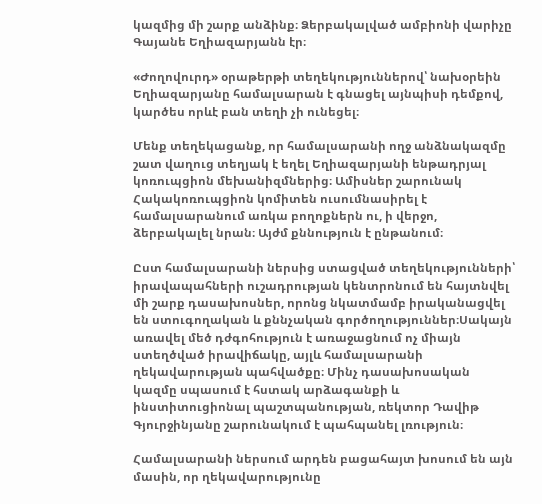կազմից մի շարք անձինք։ Ձերբակալված ամբիոնի վարիչը Գայանե Եղիազարյանն էր։

«Ժողովուրդ» օրաթերթի տեղեկություններով՝ նախօրեին Եղիազարյանը համալսարան է գնացել այնպիսի դեմքով, կարծես որևէ բան տեղի չի ունեցել։

Մենք տեղեկացանք, որ համալսարանի ողջ անձնակազմը շատ վաղուց տեղյակ է եղել Եղիազարյանի ենթադրյալ կոռուպցիոն մեխանիզմներից։ Ամիսներ շարունակ Հակակոռուպցիոն կոմիտեն ուսումնասիրել է համալսարանում առկա բողոքներն ու, ի վերջո, ձերբակալել նրան։ Այժմ քննություն է ընթանում։

Ըստ համալսարանի ներսից ստացված տեղեկությունների՝ իրավապահների ուշադրության կենտրոնում են հայտնվել մի շարք դասախոսներ, որոնց նկատմամբ իրականացվել են ստուգողական և քննչական գործողություններ։Սակայն առավել մեծ դժգոհություն է առաջացնում ոչ միայն ստեղծված իրավիճակը, այլև համալսարանի ղեկավարության պահվածքը։ Մինչ դասախոսական կազմը սպասում է հստակ արձագանքի և ինստիտուցիոնալ պաշտպանության, ռեկտոր Դավիթ Գյուրջինյանը շարունակում է պահպանել լռություն։

Համալսարանի ներսում արդեն բացահայտ խոսում են այն մասին, որ ղեկավարությունը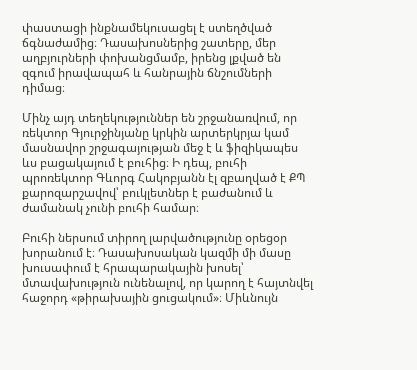փաստացի ինքնամեկուսացել է ստեղծված ճգնաժամից։ Դասախոսներից շատերը, մեր աղբյուրների փոխանցմամբ, իրենց լքված են զգում իրավապահ և հանրային ճնշումների դիմաց։

Մինչ այդ տեղեկություններ են շրջանառվում, որ ռեկտոր Գյուրջինյանը կրկին արտերկրյա կամ մասնավոր շրջագայության մեջ է և ֆիզիկապես ևս բացակայում է բուհից։ Ի դեպ, բուհի պրոռեկտոր Գևորգ Հակոբյանն էլ զբաղված է ՔՊ քարոզարշավով՝ բուկլետներ է բաժանում և ժամանակ չունի բուհի համար։

Բուհի ներսում տիրող լարվածությունը օրեցօր խորանում է։ Դասախոսական կազմի մի մասը խուսափում է հրապարակային խոսել՝ մտավախություն ունենալով, որ կարող է հայտնվել հաջորդ «թիրախային ցուցակում»։ Միևնույն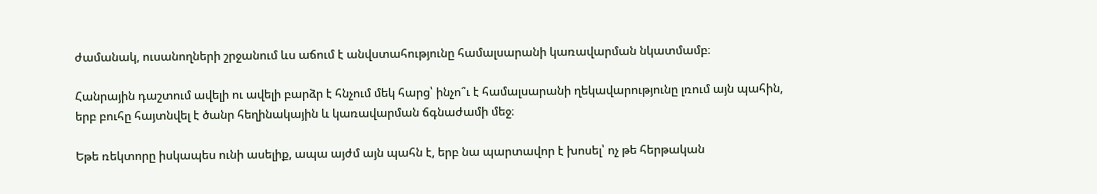ժամանակ, ուսանողների շրջանում ևս աճում է անվստահությունը համալսարանի կառավարման նկատմամբ։

Հանրային դաշտում ավելի ու ավելի բարձր է հնչում մեկ հարց՝ ինչո՞ւ է համալսարանի ղեկավարությունը լռում այն պահին, երբ բուհը հայտնվել է ծանր հեղինակային և կառավարման ճգնաժամի մեջ։

Եթե ռեկտորը իսկապես ունի ասելիք, ապա այժմ այն պահն է, երբ նա պարտավոր է խոսել՝ ոչ թե հերթական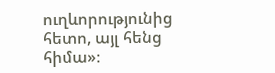ուղևորությունից հետո, այլ հենց հիմա»։